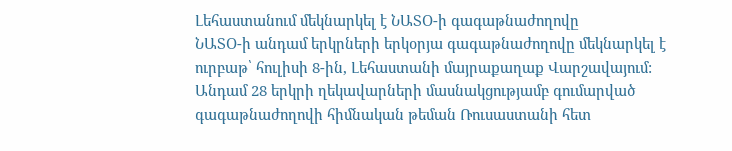Լեհաստանում մեկնարկել է ՆԱՏՕ-ի գագաթնաժողովը
ՆԱՏՕ-ի անդամ երկրների երկօրյա գագաթնաժողովը մեկնարկել է ուրբաթ՝ հուլիսի 8-ին, Լեհաստանի մայրաքաղաք Վարշավայում:
Անդամ 28 երկրի ղեկավարների մասնակցությամբ գումարված գագաթնաժողովի հիմնական թեման Ռուսաստանի հետ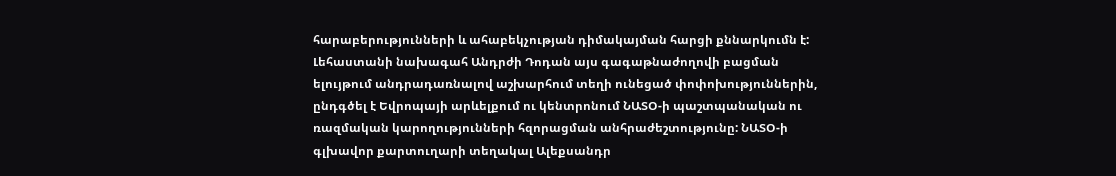հարաբերությունների և ահաբեկչության դիմակայման հարցի քննարկումն է: Լեհաստանի նախագահ Անդրժի Դոդան այս գագաթնաժողովի բացման ելույթում անդրադառնալով աշխարհում տեղի ունեցած փոփոխություններին, ընդգծել է Եվրոպայի արևելքում ու կենտրոնում ՆԱՏՕ-ի պաշտպանական ու ռազմական կարողությունների հզորացման անհրաժեշտությունը: ՆԱՏՕ-ի գլխավոր քարտուղարի տեղակալ Ալեքսանդր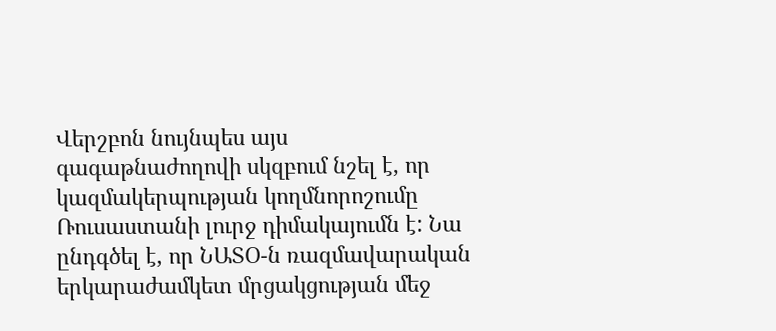Վերշբոն նույնպես այս գագաթնաժողովի սկզբում նշել է, որ կազմակերպության կողմնորոշումը Ռուսաստանի լուրջ դիմակայումն է: Նա ընդգծել է, որ ՆԱՏՕ-ն ռազմավարական երկարաժամկետ մրցակցության մեջ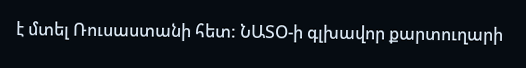է մտել Ռուսաստանի հետ: ՆԱՏՕ-ի գլխավոր քարտուղարի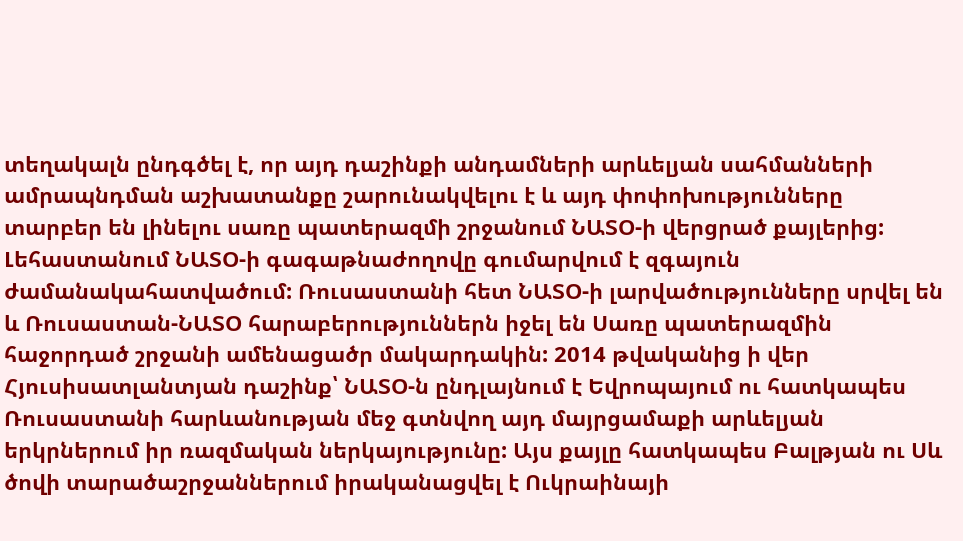տեղակալն ընդգծել է, որ այդ դաշինքի անդամների արևելյան սահմանների ամրապնդման աշխատանքը շարունակվելու է և այդ փոփոխությունները տարբեր են լինելու սառը պատերազմի շրջանում ՆԱՏՕ-ի վերցրած քայլերից:
Լեհաստանում ՆԱՏՕ-ի գագաթնաժողովը գումարվում է զգայուն ժամանակահատվածում: Ռուսաստանի հետ ՆԱՏՕ-ի լարվածությունները սրվել են և Ռուսաստան-ՆԱՏՕ հարաբերություններն իջել են Սառը պատերազմին հաջորդած շրջանի ամենացածր մակարդակին: 2014 թվականից ի վեր Հյուսիսատլանտյան դաշինք՝ ՆԱՏՕ-ն ընդլայնում է Եվրոպայում ու հատկապես Ռուսաստանի հարևանության մեջ գտնվող այդ մայրցամաքի արևելյան երկրներում իր ռազմական ներկայությունը: Այս քայլը հատկապես Բալթյան ու Սև ծովի տարածաշրջաններում իրականացվել է Ուկրաինայի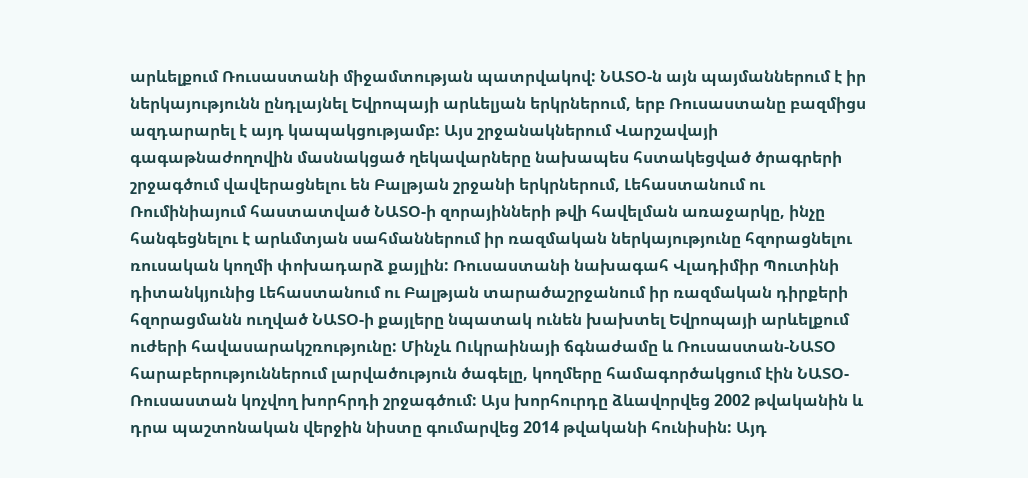արևելքում Ռուսաստանի միջամտության պատրվակով: ՆԱՏՕ-ն այն պայմաններում է իր ներկայությունն ընդլայնել Եվրոպայի արևելյան երկրներում, երբ Ռուսաստանը բազմիցս ազդարարել է այդ կապակցությամբ: Այս շրջանակներում Վարշավայի գագաթնաժողովին մասնակցած ղեկավարները նախապես հստակեցված ծրագրերի շրջագծում վավերացնելու են Բալթյան շրջանի երկրներում, Լեհաստանում ու Ռումինիայում հաստատված ՆԱՏՕ-ի զորայինների թվի հավելման առաջարկը, ինչը հանգեցնելու է արևմտյան սահմաններում իր ռազմական ներկայությունը հզորացնելու ռուսական կողմի փոխադարձ քայլին: Ռուսաստանի նախագահ Վլադիմիր Պուտինի դիտանկյունից Լեհաստանում ու Բալթյան տարածաշրջանում իր ռազմական դիրքերի հզորացմանն ուղված ՆԱՏՕ-ի քայլերը նպատակ ունեն խախտել Եվրոպայի արևելքում ուժերի հավասարակշռությունը: Մինչև Ուկրաինայի ճգնաժամը և Ռուսաստան-ՆԱՏՕ հարաբերություններում լարվածություն ծագելը, կողմերը համագործակցում էին ՆԱՏՕ-Ռուսաստան կոչվող խորհրդի շրջագծում: Այս խորհուրդը ձևավորվեց 2002 թվականին և դրա պաշտոնական վերջին նիստը գումարվեց 2014 թվականի հունիսին: Այդ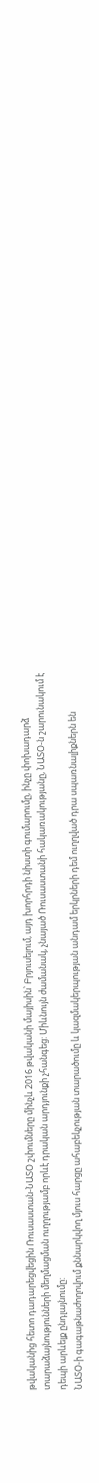թվականից հետո դադարեցվեցին Ռուսաստան-ՆԱՏՕ շփումները մինչև 2016 թվականի մայիսին՝ Բրյուսելում, այդ խորհրդի նիստի գումարումը, ինչը փոխադարձ տարաձայնությունների մեղմացման ուղղությամբ որևէ դրական արդյունքի չհանգեց: Միևնույն ժամանակ, չնայած Ռուսաստանի հակառակությանը, ՆԱՏՕ-ն շարունակում է դեպի արևելք ընդլայնումը:
ՆԱՏՕ-ի գագաթնաժողովում քննարկվող մյուս հարցը ահաբեկչության տարածումը և կազմակերպության անդամ երկրների դեմ ուղղված դրա սպառնալիքներն են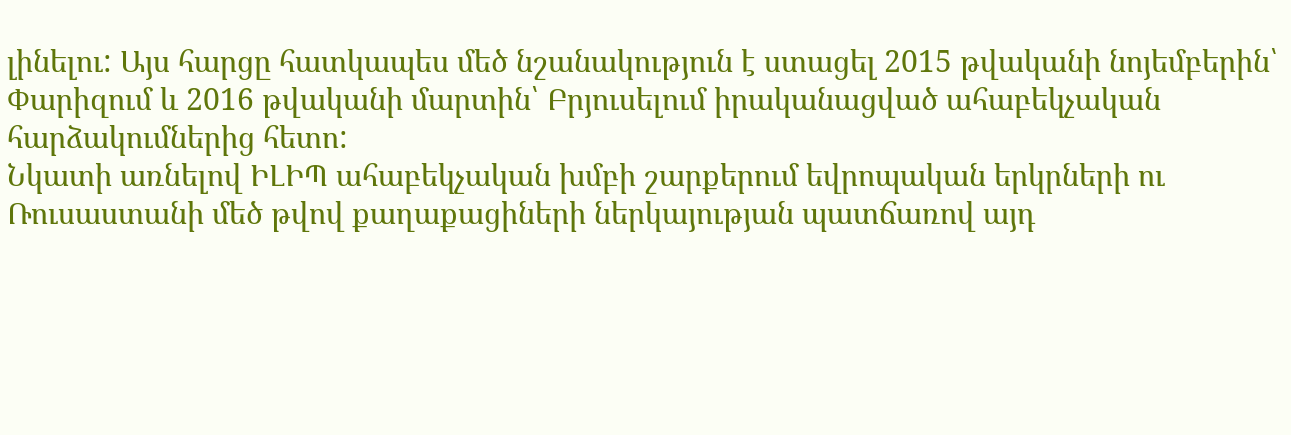լինելու: Այս հարցը հատկապես մեծ նշանակություն է ստացել 2015 թվականի նոյեմբերին՝ Փարիզում և 2016 թվականի մարտին՝ Բրյուսելում իրականացված ահաբեկչական հարձակումներից հետո:
Նկատի առնելով ԻԼԻՊ ահաբեկչական խմբի շարքերում եվրոպական երկրների ու Ռուսաստանի մեծ թվով քաղաքացիների ներկայության պատճառով այդ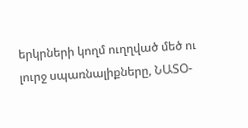երկրների կողմ ուղղված մեծ ու լուրջ սպառնալիքները, ՆԱՏՕ-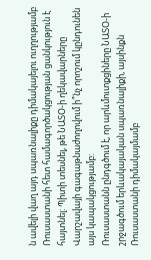ն ավելի վաղ այդ սպառնալիքը դիմակայելու ուղղությամբ Ռուսաստանի հետ համագործակցության ցանկություն է հայտնել: Պիտի տեսնել, թե ՆԱՏՕ-ի ղեկավարները Վարշավայի գագաթնաժողովում ի՞նչ որոշում կընդունեն այս կապակցությամբ:
Ռուսաստանն ընդգծում է, որ արևմուտքցիները ՆԱՏՕ-ի շրջագծում երևակայական սպառնալիքի, այսինքն Ռուսաստանի դիմակայմամբ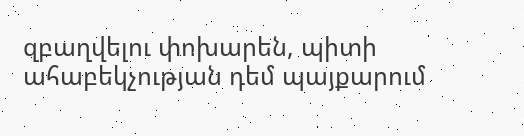զբաղվելու փոխարեն, պիտի ահաբեկչության դեմ պայքարում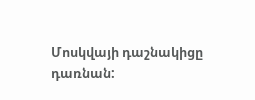Մոսկվայի դաշնակիցը դառնան: